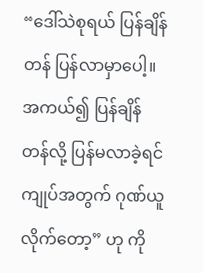“ဒေါ်သဲစုရယ် ပြန်ချိန်တန် ပြန်လာမှာပေါ့။ အကယ်၍ ပြန်ချိန်တန်လို့ ပြန်မလာခဲ့ရင် ကျုပ်အတွက် ဂုဏ်ယူလိုက်တော့” ဟု ကို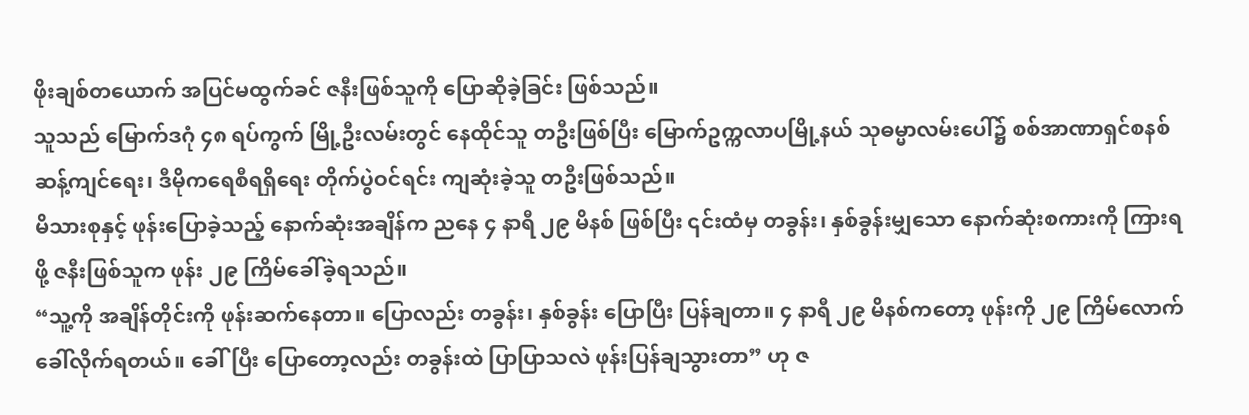ဖိုးချစ်တယောက် အပြင်မထွက်ခင် ဇနီးဖြစ်သူကို ပြောဆိုခဲ့ခြင်း ဖြစ်သည်။
သူသည် မြောက်ဒဂုံ ၄၈ ရပ်ကွက် မြို့ဦးလမ်းတွင် နေထိုင်သူ တဦးဖြစ်ပြီး မြောက်ဥက္ကလာပမြို့နယ် သုဓမ္မာလမ်းပေါ်၌ စစ်အာဏာရှင်စနစ် ဆန့်ကျင်ရေး၊ ဒီမိုကရေစီရရှိရေး တိုက်ပွဲဝင်ရင်း ကျဆုံးခဲ့သူ တဦးဖြစ်သည်။
မိသားစုနှင့် ဖုန်းပြောခဲ့သည့် နောက်ဆုံးအချိန်က ညနေ ၄ နာရီ ၂၉ မိနစ် ဖြစ်ပြီး ၎င်းထံမှ တခွန်း၊ နှစ်ခွန်းမျှသော နောက်ဆုံးစကားကို ကြားရဖို့ ဇနီးဖြစ်သူက ဖုန်း ၂၉ ကြိမ်ခေါ်ခဲ့ရသည်။
“သူ့ကို အချိန်တိုင်းကို ဖုန်းဆက်နေတာ။ ပြောလည်း တခွန်း၊ နှစ်ခွန်း ပြောပြီး ပြန်ချတာ။ ၄ နာရီ ၂၉ မိနစ်ကတော့ ဖုန်းကို ၂၉ ကြိမ်လောက် ခေါ်လိုက်ရတယ်။ ခေါ်ပြီး ပြောတော့လည်း တခွန်းထဲ ပြာပြာသလဲ ဖုန်းပြန်ချသွားတာ” ဟု ဇ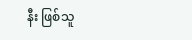နီး ဖြစ်သူ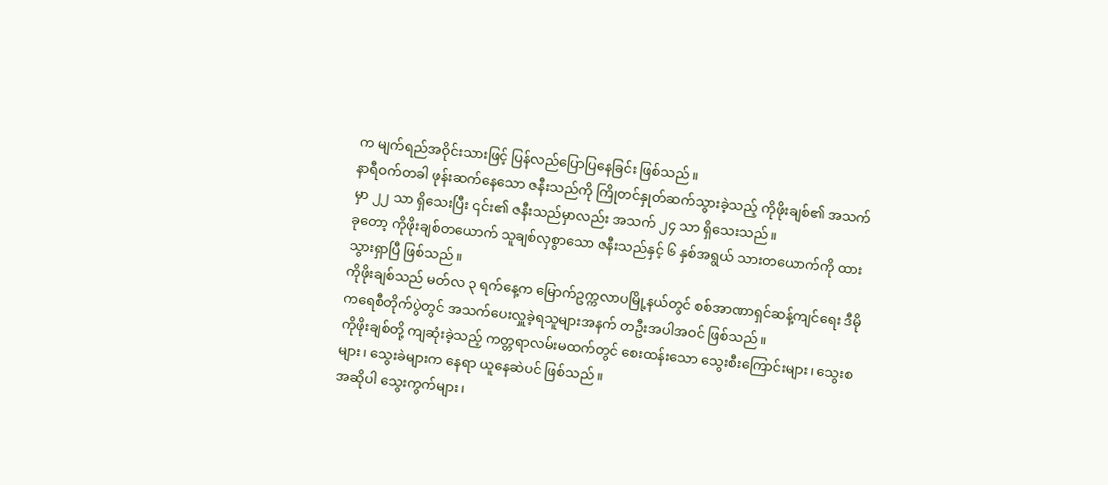က မျက်ရည်အဝိုင်းသားဖြင့် ပြန်လည်ပြောပြနေခြင်း ဖြစ်သည်။
နာရီဝက်တခါ ဖုန်းဆက်နေသော ဇနီးသည်ကို ကြိုတင်နှုတ်ဆက်သွားခဲ့သည့် ကိုဖိုးချစ်၏ အသက်မှာ ၂၂ သာ ရှိသေးပြီး ၎င်း၏ ဇနီးသည်မှာလည်း အသက် ၂၄ သာ ရှိသေးသည်။
ခုတော့ ကိုဖိုးချစ်တယောက် သူချစ်လှစွာသော ဇနီးသည်နှင့် ၆ နှစ်အရွယ် သားတယောက်ကို ထားသွားရှာပြီ ဖြစ်သည်။
ကိုဖိုးချစ်သည် မတ်လ ၃ ရက်နေ့က မြောက်ဥက္ကလာပမြို့နယ်တွင် စစ်အာဏာရှင်ဆန့်ကျင်ရေး ဒီမိုကရေစီတိုက်ပွဲတွင် အသက်ပေးလှူခဲ့ရသူများအနက် တဦးအပါအဝင် ဖြစ်သည်။
ကိုဖိုးချစ်တို့ ကျဆုံးခဲ့သည့် ကတ္တရာလမ်းမထက်တွင် စေးထန်းသော သွေးစီးကြောင်းများ၊ သွေးစများ၊ သွေးခဲများက နေရာ ယူနေဆဲပင် ဖြစ်သည်။
အဆိုပါ သွေးကွက်များ၊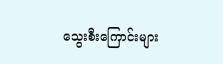သွေးစီးကြောင်းများ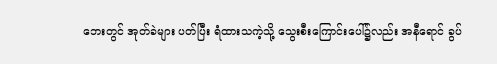ဘေးတွင် အုတ်ခဲများ ပတ်ပြီး ရံထားသကဲ့သို့ သွေးစီးကြောင်းပေါ်၌လည်း အနီရောင် ခွပ်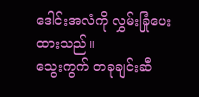ဒေါင်းအလံကို လွှမ်းခြုံပေးထားသည်။
သွေးကွက် တခုချင်းဆီ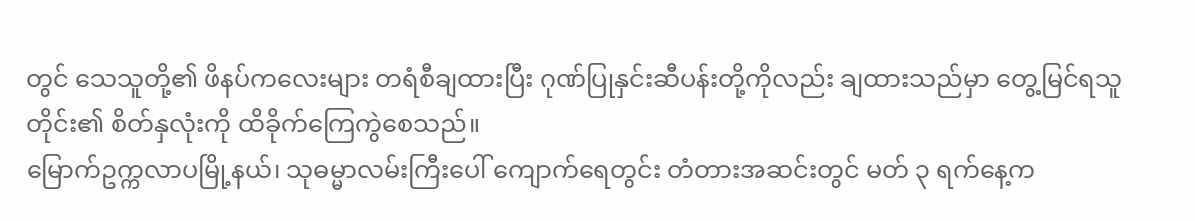တွင် သေသူတို့၏ ဖိနပ်ကလေးများ တရံစီချထားပြီး ဂုဏ်ပြုနှင်းဆီပန်းတို့ကိုလည်း ချထားသည်မှာ တွေ့မြင်ရသူတိုင်း၏ စိတ်နှလုံးကို ထိခိုက်ကြေကွဲစေသည်။
မြောက်ဥက္ကလာပမြို့နယ်၊ သုဓမ္မာလမ်းကြီးပေါ် ကျောက်ရေတွင်း တံတားအဆင်းတွင် မတ် ၃ ရက်နေ့က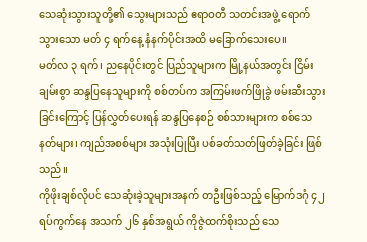သေဆုံးသွားသူတို့၏ သွေးများသည် ဧရာဝတီ သတင်းအဖွဲ့ ရောက်သွားသော မတ် ၄ ရက်နေ့ နံနက်ပိုင်းအထိ မခြောက်သေးပေ။
မတ်လ ၃ ရက်၊ ညနေပိုင်းတွင် ပြည်သူများက မြို့နယ်အတွင်း ငြိမ်းချမ်းစွာ ဆန္ဒပြနေသူများကို စစ်တပ်က အကြမ်းဖက်ဖြိုခွဲ ဖမ်းဆီးသွားခြင်းကြောင့် ပြန်လွှတ်ပေးရန် ဆန္ဒပြနေစဉ် စစ်သားများက စစ်သေနတ်များ၊ ကျည်အစစ်များ အသုံးပြုပြီး ပစ်ခတ်သတ်ဖြတ်ခဲ့ခြင်း ဖြစ်သည်။
ကိုဖိုးချစ်လိုပင် သေဆုံးခဲ့သူများအနက် တဦးဖြစ်သည့် မြောက်ဒဂုံ ၄၂ ရပ်ကွက်နေ အသက် ၂၆ နှစ်အရွယ် ကိုဇွဲထက်စိုးသည် သေ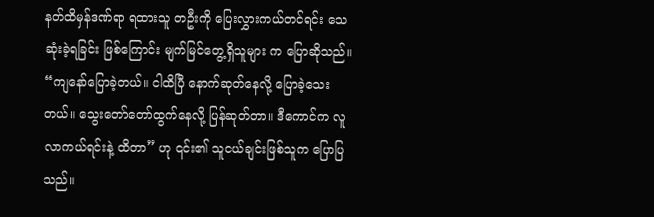နတ်ထိမှန်ဒဏ်ရာ ရထားသူ တဦးကို ပြေးလွှားကယ်တင်ရင်း သေဆုံးခဲ့ရခြင်း ဖြစ်ကြောင်း မျက်မြင်တွေ့ရှိသူများ က ပြောဆိုသည်။
“ကျနော်ပြောခဲ့တယ်။ ငါထိပြီ နောက်ဆုတ်နေလို့ ပြောခဲ့သေးတယ်။ သွေးတော်တော်ထွက်နေလို့ ပြန်ဆုတ်တာ။ ဒီကောင်က လူလာကယ်ရင်းနဲ့ ထိတာ” ဟု ၎င်း၏ သူငယ်ချင်းဖြစ်သူက ပြောပြသည်။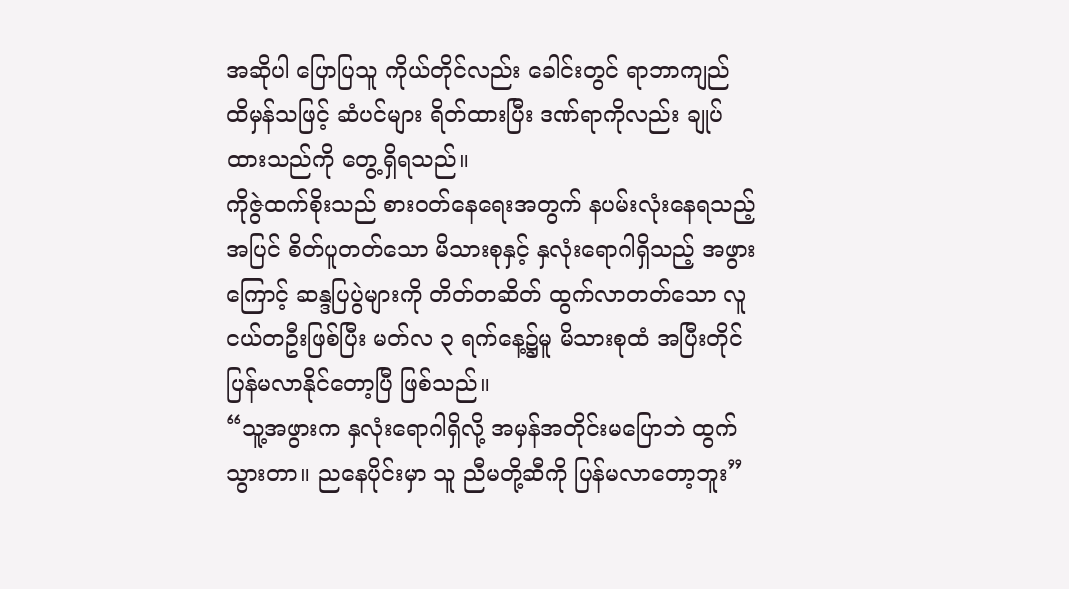အဆိုပါ ပြောပြသူ ကိုယ်တိုင်လည်း ခေါင်းတွင် ရာဘာကျည် ထိမှန်သဖြင့် ဆံပင်များ ရိတ်ထားပြီး ဒဏ်ရာကိုလည်း ချုပ်ထားသည်ကို တွေ့ရှိရသည်။
ကိုဇွဲထက်စိုးသည် စားဝတ်နေရေးအတွက် နပမ်းလုံးနေရသည့်အပြင် စိတ်ပူတတ်သော မိသားစုနှင့် နှလုံးရောဂါရှိသည့် အဖွားကြောင့် ဆန္ဒပြပွဲများကို တိတ်တဆိတ် ထွက်လာတတ်သော လူငယ်တဦးဖြစ်ပြီး မတ်လ ၃ ရက်နေ့၌မူ မိသားစုထံ အပြီးတိုင် ပြန်မလာနိုင်တော့ပြီ ဖြစ်သည်။
“သူ့အဖွားက နှလုံးရောဂါရှိလို့ အမှန်အတိုင်းမပြောဘဲ ထွက်သွားတာ။ ညနေပိုင်းမှာ သူ ညီမတို့ဆီကို ပြန်မလာတော့ဘူး”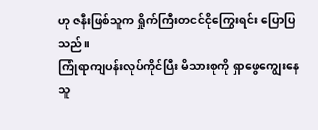ဟု ဇနီးဖြစ်သူက ရှိုက်ကြီးတငင်ငိုကြွေးရင်း ပြောပြသည်။
ကြုံရာကျပန်းလုပ်ကိုင်ပြီး မိသားစုကို ရှာဖွေကျွေးနေသူ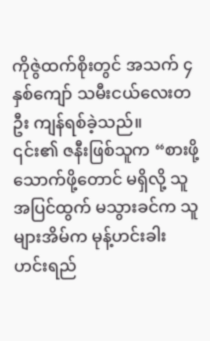ကိုဇွဲထက်စိုးတွင် အသက် ၄ နှစ်ကျော် သမီးငယ်လေးတဦး ကျန်ရစ်ခဲ့သည်။
၎င်း၏ ဇနီးဖြစ်သူက “စားဖို့ သောက်ဖို့တောင် မရှိလို့ သူ အပြင်ထွက် မသွားခင်က သူများအိမ်က မုန့်ဟင်းခါး ဟင်းရည်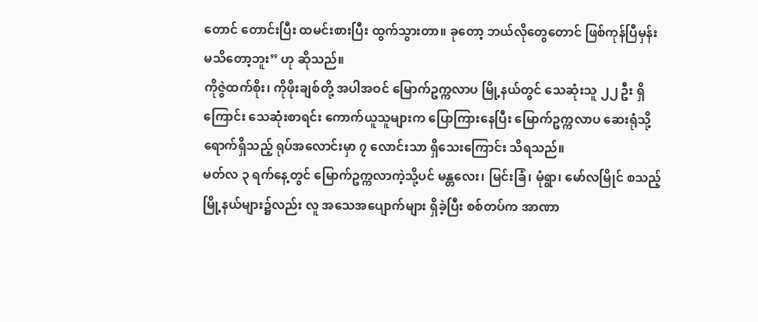တောင် တောင်းပြီး ထမင်းစားပြီး ထွက်သွားတာ။ ခုတော့ ဘယ်လိုတွေတောင် ဖြစ်ကုန်ပြီမှန်း မသိတော့ဘူး” ဟု ဆိုသည်။
ကိုဇွဲထက်စိုး၊ ကိုဖိုးချစ်တို့ အပါအဝင် မြောက်ဥက္ကလာပ မြို့နယ်တွင် သေဆုံးသူ ၂၂ ဦး ရှိကြောင်း သေဆုံးစာရင်း ကောက်ယူသူများက ပြောကြားနေပြီး မြောက်ဥက္ကလာပ ဆေးရုံသို့ ရောက်ရှိသည့် ရုပ်အလောင်းမှာ ၇ လောင်းသာ ရှိသေးကြောင်း သိရသည်။
မတ်လ ၃ ရက်နေ့တွင် မြောက်ဥက္ကလာကဲ့သို့ပင် မန္တလေး၊ မြင်းခြံ၊ မုံရွာ၊ မော်လမြိုင် စသည့် မြို့နယ်များ၌လည်း လူ အသေအပျောက်များ ရှိခဲ့ပြီး စစ်တပ်က အာဏာ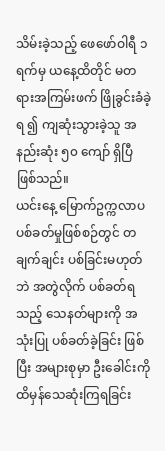သိမ်းခဲ့သည့် ဖေဖော်ဝါရီ ၁ ရက်မှ ယနေ့ထိတိုင် မတရားအကြမ်းဖက် ဖြိုခွင်းခံခဲ့ရ ၍ ကျဆုံးသွားခဲ့သူ အနည်းဆုံး ၅၀ ကျော် ရှိပြီ ဖြစ်သည်။
ယင်းနေ့ မြောက်ဥက္ကလာပ ပစ်ခတ်မှုဖြစ်စဉ်တွင် တချက်ချင်း ပစ်ခြင်းမဟုတ်ဘဲ အတွဲလိုက် ပစ်ခတ်ရသည့် သေနတ်များကို အသုံးပြု ပစ်ခတ်ခဲ့ခြင်း ဖြစ်ပြီး အများစုမှာ ဦးခေါင်းကို ထိမှန်သေဆုံးကြရခြင်း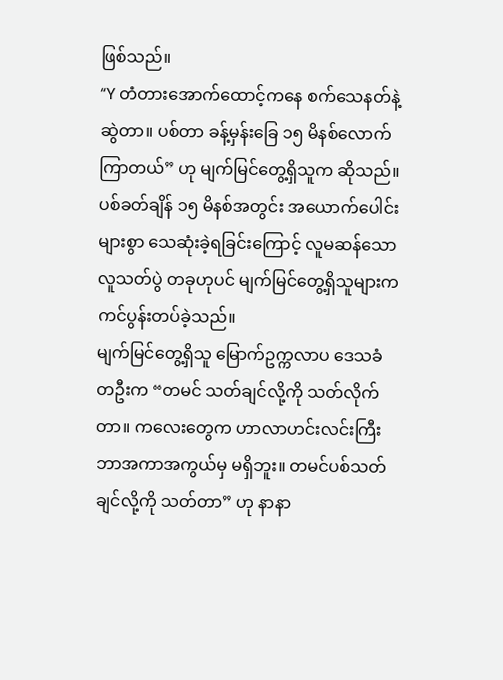ဖြစ်သည်။
“Y တံတားအောက်ထောင့်ကနေ စက်သေနတ်နဲ့ ဆွဲတာ။ ပစ်တာ ခန့်မှန်းခြေ ၁၅ မိနစ်လောက် ကြာတယ်” ဟု မျက်မြင်တွေ့ရှိသူက ဆိုသည်။
ပစ်ခတ်ချိန် ၁၅ မိနစ်အတွင်း အယောက်ပေါင်းများစွာ သေဆုံးခဲ့ရခြင်းကြောင့် လူမဆန်သော လူသတ်ပွဲ တခုဟုပင် မျက်မြင်တွေ့ရှိသူများက ကင်ပွန်းတပ်ခဲ့သည်။
မျက်မြင်တွေ့ရှိသူ မြောက်ဥက္ကလာပ ဒေသခံတဦးက “တမင် သတ်ချင်လို့ကို သတ်လိုက်တာ။ ကလေးတွေက ဟာလာဟင်းလင်းကြီး ဘာအကာအကွယ်မှ မရှိဘူး။ တမင်ပစ်သတ်ချင်လို့ကို သတ်တာ” ဟု နာနာ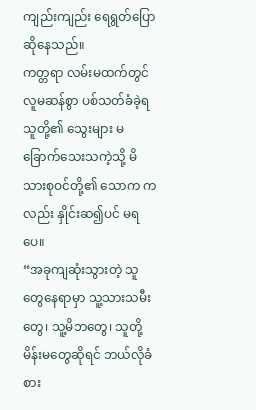ကျည်းကျည်း ရေရွတ်ပြောဆိုနေသည်။
ကတ္တရာ လမ်းမထက်တွင် လူမဆန်စွာ ပစ်သတ်ခံခဲ့ရသူတို့၏ သွေးများ မခြောက်သေးသကဲ့သို့ မိသားစုဝင်တို့၏ သောက ကလည်း နှိုင်းဆ၍ပင် မရပေ။
“အခုကျဆုံးသွားတဲ့ သူတွေနေရာမှာ သူ့သားသမီးတွေ၊ သူ့မိဘတွေ၊ သူတို့ မိန်းမတွေဆိုရင် ဘယ်လိုခံစား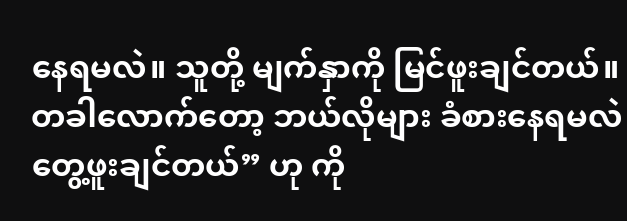နေရမလဲ။ သူတို့ မျက်နှာကို မြင်ဖူးချင်တယ်။ တခါလောက်တော့ ဘယ်လိုများ ခံစားနေရမလဲ တွေ့ဖူးချင်တယ်” ဟု ကို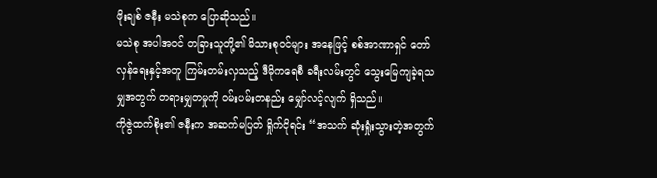ဖိုးချစ် ဇနီး မသဲစုက ပြောဆိုသည်။
မသဲစု အပါအဝင် တခြားသူတို့၏ မိသားစုဝင်များ အနေဖြင့် စစ်အာဏာရှင် တော်လှန်ရေးနှင့်အတူ ကြမ်းတမ်းလှသည့် ဒီမိုကရေစီ ခရီးလမ်းတွင် သွေးမြေကျခဲ့ရသမျှအတွက် တရားမျှတမှုကို ဝမ်းပမ်းတနည်း မျှော်လင့်လျက် ရှိသည်။
ကိုဇွဲထက်စိုး၏ ဇနီးက အဆက်မပြတ် ရှိုက်ငိုရင်း “အသက် ဆုံးရှုံးသွားတဲ့အတွက်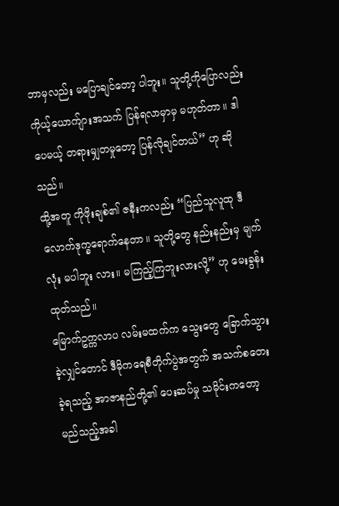ဘာမှလည်း မပြောချင်တော့ ပါဘူး။ သူတို့ကိုပြောလည်း ကိုယ့်ယောက်ျားအသက် ပြန်ရလာမှာမှ မဟုတ်တာ။ ဒါပေမယ့် တရားမျှတမှုတော့ ပြန်လိုချင်တယ်” ဟု ဆိုသည်။
ထို့အတူ ကိုဖိုးချစ်၏ ဇနီးကလည်း “ပြည်သူလူထု ဒီလောက်ဒုက္ခရောက်နေတာ။ သူတို့တွေ နည်းနည်းမှ မျက်လုံး မပါဘူး လား။ မကြည့်ကြဘူးလားလို့” ဟု မေးခွန်းထုတ်သည်။
မြောက်ဥက္ကလာပ လမ်းမထက်က သွေးတွေ ခြောက်သွားခဲ့လျှင်တောင် ဒီမိုကရေစီတိုက်ပွဲအတွက် အသက်စတေးခဲ့ရသည့် အာဇာနည်တို့၏ ပေးဆပ်မှု သမိုင်းကတော့ မည်သည့်အခါ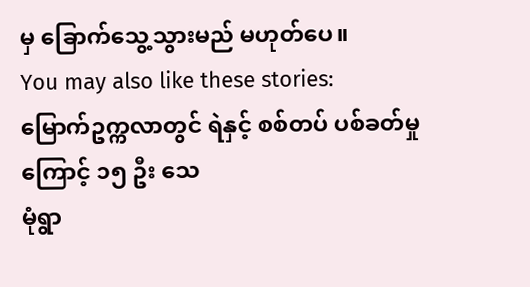မှ ခြောက်သွေ့သွားမည် မဟုတ်ပေ။
You may also like these stories:
မြောက်ဥက္ကလာတွင် ရဲနှင့် စစ်တပ် ပစ်ခတ်မှုကြောင့် ၁၅ ဦး သေ
မုံရွာ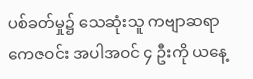ပစ်ခတ်မှု၌ သေဆုံးသူ ကဗျာဆရာ ကေဇဝင်း အပါအဝင် ၄ ဦးကို ယနေ့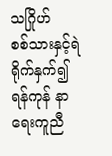သဂြိုဟ်
စစ်သားနှင့်ရဲ ရိုက်နှက်၍ ရန်ကုန် နာရေးကူညီ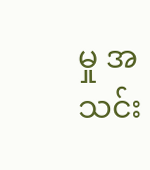မှု အသင်း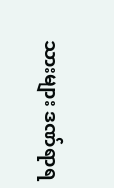သားများ ဒဏ်ရာရ